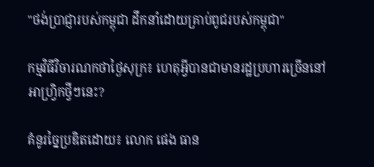"ថង់ប្រាជ្ញារបស់កម្ពុជា ដឹកនាំដោយគ្រាប់ពូជរបស់កម្ពុជា"

កម្មវិធីវិចារណកថាថ្ងៃសុក្រ៖ ហេតុអ្វីបានជាមានរដ្ឋប្រហារច្រើននៅអាហ្វ្រិកថ្វីៗនេះ?

គំនូរច្នៃប្រឌិតដោយ៖ លោក ផេង ធាន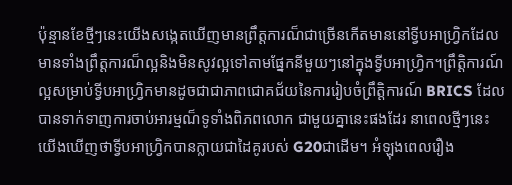ប៉ុន្មានខែថ្មីៗនេះយើងសង្កេតឃើញមានព្រឹត្តការណ៏ជាច្រើនកើតមាននៅទ្វីបអាហ្រ្វិកដែលមានទាំងព្រឹត្តការណ៏ល្អនិងមិនសូវល្អទៅតាមផ្នែកនីមួយៗនៅក្នុងទ្វីបអាហ្រ្វិក។ព្រឹត្តិការណ៍ល្អសម្រាប់ទ្វីបអាហ្រ្វិកមានដូចជាជាភាពជោគជ័យនៃការរៀបចំព្រឹត្តិការណ៍ BRICS ដែលបានទាក់ទាញការចាប់អារម្មណ៏ទូទាំងពិភពលោក ជាមួយគ្នានេះផងដែរ នាពេលថ្មីៗនេះ យើងឃើញថាទ្វីបអាហ្រ្វិកបានក្លាយជាដៃគូរបស់ G20ជាដើម។ អំឡុងពេលរឿង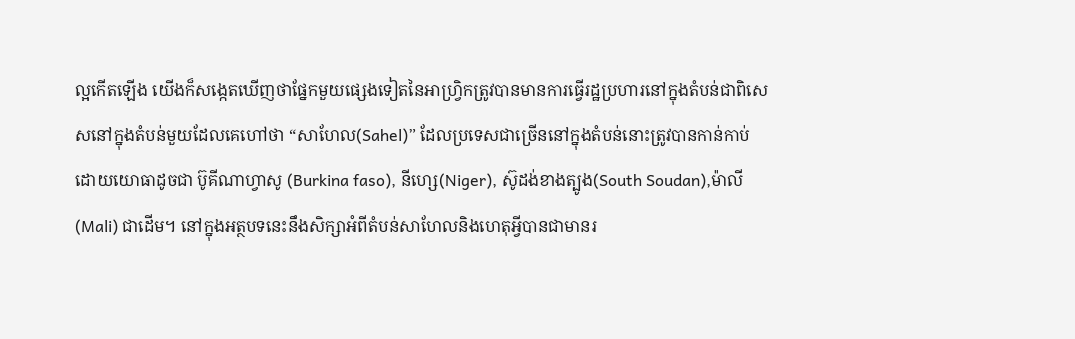ល្អកើតឡើង យើងក៏សង្កេតឃើញថាផ្នែកមួយផ្សេងទៀតនៃអាហ្រ្វិកត្រូវបានមានការធ្វើរដ្ឋប្រហារនៅក្នុងតំបន់ជាពិសេសនៅក្នុងតំបន់មួយដែលគេហៅថា “សាហែល(Sahel)” ដែលប្រទេសជាច្រើននៅក្នុងតំបន់នោះត្រូវបានកាន់កាប់ដោយយោធាដូចជា ប៊ូគីណាហ្វាសូ (Burkina faso), នីហ្សេ(Niger), ស៊ូដង់ខាងត្បូង(South Soudan),ម៉ាលី(Mali) ជាដើម។ នៅក្នុងអត្ថបទនេះនឹងសិក្សាអំពីតំបន់សាហែលនិងហេតុអ្វីបានជាមានរ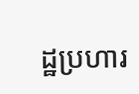ដ្ឋប្រហារ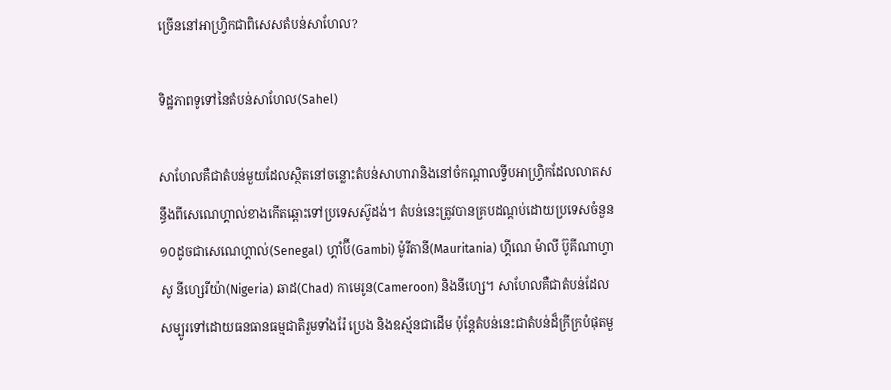ច្រើននៅអាហ្វ្រិកជាពិសេសតំបន់សាហែល?

ទិដ្ឋភាពទូទៅនៃតំបន់សាហែល(Sahel)

សាហែលគឺជាតំបន់មួយដែលស្ថិតនៅចន្លោះតំបន់សាហារានិងនៅចំកណ្តាលទ្វីបអាហ្វ្រិកដែលលាតសន្ធឹងពីសេណេហ្គាល់ខាងកើតឆ្ពោះទៅប្រទេសស៊ូដង់។ តំបន់នេះត្រូវបានគ្របដណ្តប់ដោយប្រទេសចំនួន១០ដូចជាសេណេហ្គាល់(Senegal) ហ្គាំប៊ី(Gambi) ម៉ូរីតានី(Mauritania) ហ្គីណេ ម៉ាលី ប៊ូគីណាហ្វាសូ នីហ្សេរីយ៉ា(Nigeria) ឆាដ(Chad) កាមេរូន(Cameroon) និងនីហ្សេ។ សាហែលគឺជាតំបន់ដែលសម្បូរទៅដោយធនធានធម្មជាតិរួមទាំងរ៉ែ ប្រេង និងឧស្ម័នជាដើម ប៉ុន្តែតំបន់នេះជាតំបន់ដ៏ក្រីក្របំផុតមួ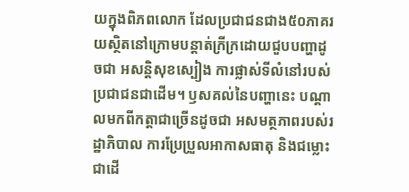យក្នុងពិភពលោក ដែលប្រជាជនជាង៥០ភាគរយស្ថិតនៅក្រោមបន្តាត់ក្រីក្រដោយជួបបញ្ហាដូចជា អសន្តិសុខស្បៀង ការផ្លាស់ទីលំនៅរបស់ប្រជាជនជាដើម។ ឫសគល់នៃបញ្ហានេះ បណ្តាលមកពីកត្តាជាច្រើនដូចជា អសមត្ថភាពរបស់រដ្ឋាភិបាល ការប្រែប្រួលអាកាសធាតុ និងជម្លោះជាដើ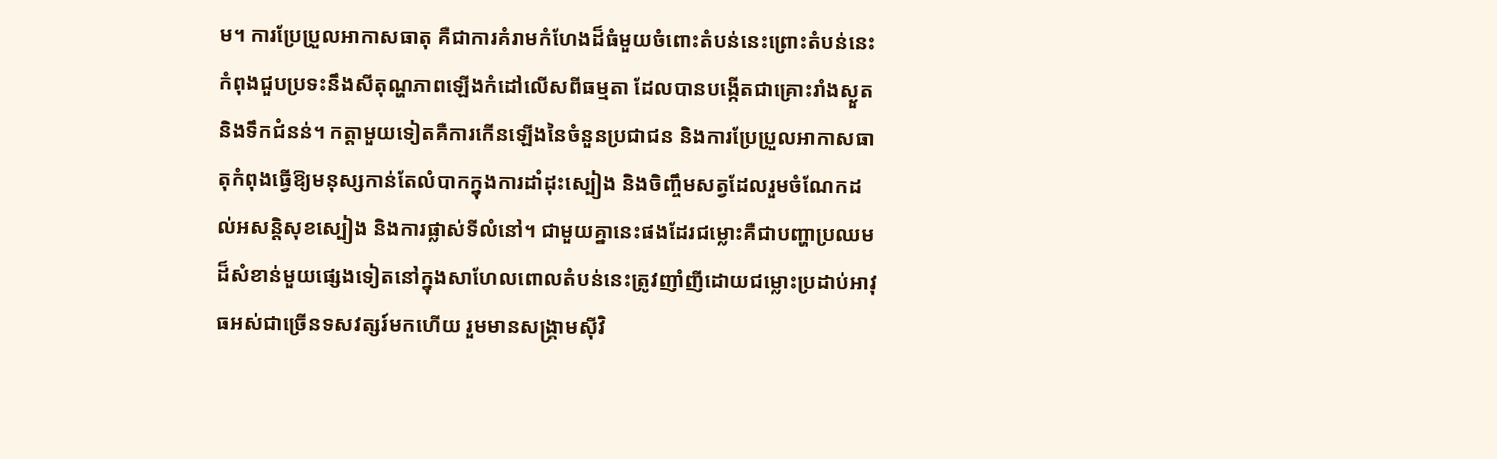ម។ ការប្រែប្រួលអាកាសធាតុ គឺជាការគំរាមកំហែងដ៏ធំមួយចំពោះតំបន់នេះព្រោះតំបន់នេះកំពុងជួបប្រទះនឹងសីតុណ្ហភាពឡើងកំដៅលើសពីធម្មតា ដែលបានបង្កើតជាគ្រោះរាំងស្ងួត និងទឹកជំនន់។ កត្តាមួយទៀតគឺការកើនឡើងនៃចំនួនប្រជាជន និងការប្រែប្រួលអាកាសធាតុកំពុងធ្វើឱ្យមនុស្សកាន់តែលំបាកក្នុងការដាំដុះស្បៀង និងចិញ្ចឹមសត្វដែលរួមចំណែកដល់អសន្តិសុខស្បៀង និងការផ្លាស់ទីលំនៅ។ ជាមួយគ្នានេះផងដែរជម្លោះគឺជាបញ្ហាប្រឈមដ៏សំខាន់មួយផ្សេងទៀតនៅក្នុងសាហែលពោលតំបន់នេះត្រូវញាំញីដោយជម្លោះប្រដាប់អាវុធអស់ជាច្រើនទសវត្សរ៍មកហើយ រួមមានសង្គ្រាមស៊ីវិ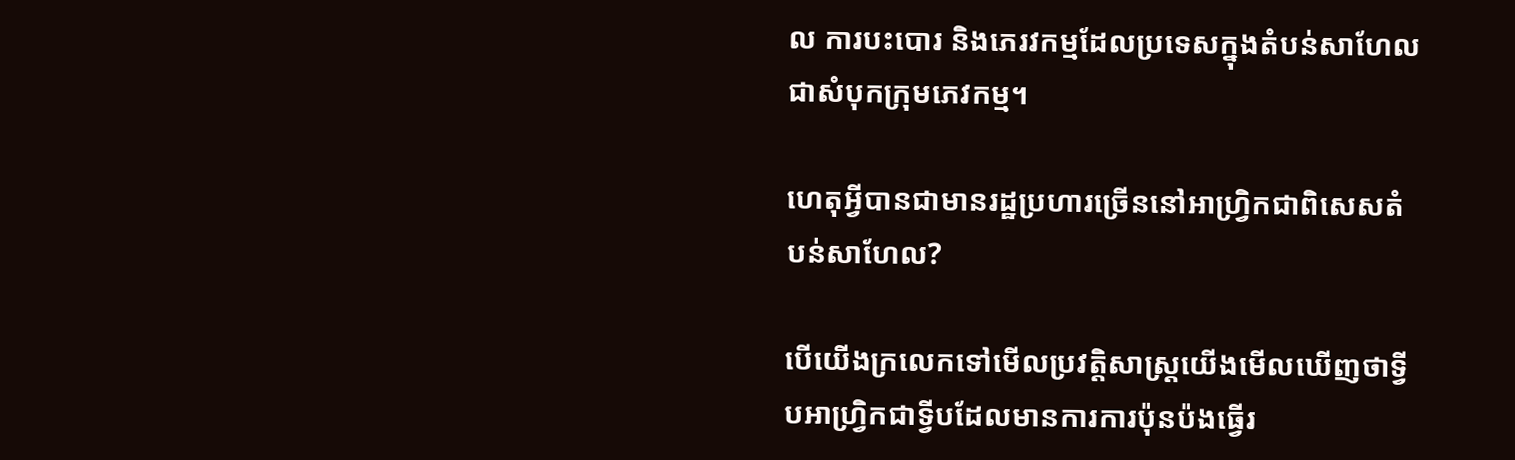ល ការបះបោរ និងភេរវកម្មដែលប្រទេសក្នុងតំបន់សាហែលជាសំបុកក្រុមភេវកម្ម។

ហេតុអ្វីបានជាមានរដ្ឋប្រហារច្រើននៅអាហ្វ្រិកជាពិសេសតំបន់សាហែល?

បើយើងក្រលេកទៅមើលប្រវត្តិសាស្រ្តយើងមើលឃើញថាទ្វីបអាហ្រ្វិកជាទ្វីបដែលមានការការប៉ុនប៉ងធ្វើរ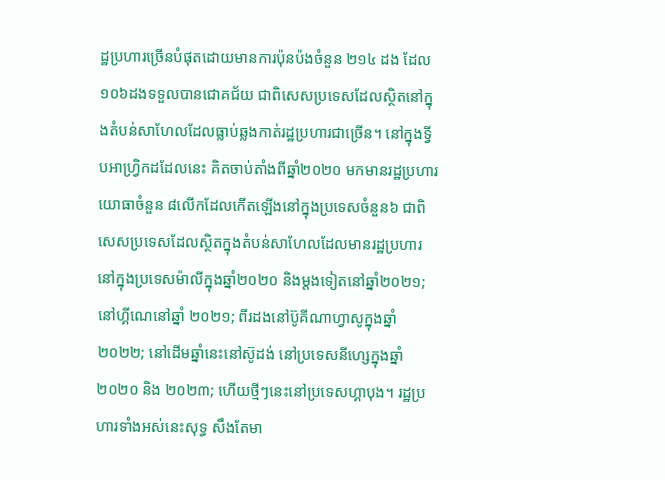ដ្ឋប្រហារច្រើនបំផុតដោយមានការប៉ុនប៉ងចំនួន ២១៤ ដង ដែល១០៦ដងទទួលបានជោគជ័យ ជាពិសេសប្រទេសដែលស្ថិតនៅក្នុងតំបន់សាហែលដែលធ្លាប់ឆ្លងកាត់រដ្ឋប្រហារជាច្រើន។ នៅក្នុងទ្វីបអាហ្រ្វិកដដែលនេះ គិតចាប់តាំងពីឆ្នាំ២០២០ មកមានរដ្ឋប្រហារយោធាចំនួន ៨លើកដែលកើតឡើងនៅក្នុងប្រទេសចំនួន៦ ជាពិសេសប្រទេសដែលស្ថិតក្នុងតំបន់សាហែលដែលមានរដ្ឋប្រហារនៅក្នុងប្រទេសម៉ាលីក្នុងឆ្នាំ២០២០ និងម្តងទៀតនៅឆ្នាំ២០២១; នៅហ្គីណេនៅឆ្នាំ ២០២១; ពីរដងនៅប៊ូគីណាហ្វាសូក្នុងឆ្នាំ ២០២២; នៅដើមឆ្នាំនេះនៅស៊ូដង់ នៅប្រទេសនីហ្សេក្នុងឆ្នាំ ២០២០ និង ២០២៣; ហើយថ្មីៗនេះនៅប្រទេសហ្គាបុង។ រដ្ឋប្រហារទាំងអស់នេះសុទ្ធ សឹងតែមា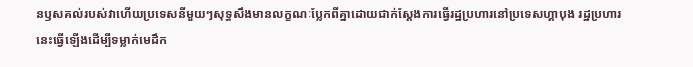នឫសគល់របស់វាហើយប្រទេសនីមួយៗសុទ្ធសឹងមានលក្ខណៈប្លែកពីគ្នាដោយជាក់ស្តែងការធ្វើរដ្ឋប្រហារនៅប្រទេសហ្គាបុង រដ្ឋប្រហារនេះធ្វើឡើងដើម្បីទម្លាក់មេដឹក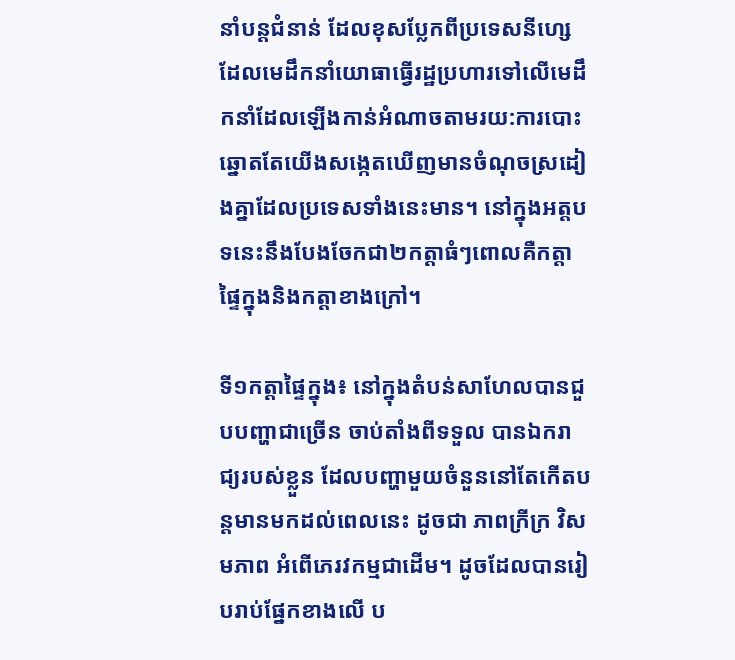នាំបន្តជំនាន់ ដែលខុសប្លែកពីប្រទេសនីហ្សេដែលមេដឹកនាំយោធាធ្វើរដ្ឋប្រហារទៅលើមេដឹកនាំដែលឡើងកាន់អំណាចតាមរយ:ការបោះឆ្នោតតែយើងសង្កេតឃើញមានចំណុចស្រដៀងគ្នាដែលប្រទេសទាំងនេះមាន។ នៅក្នុងអត្តបទនេះនឹងបែងចែកជា២កត្តាធំៗពោលគឺកត្តាផ្ទៃក្នុងនិងកត្តាខាងក្រៅ។

ទី១កត្តាផ្ទៃក្នុង៖ នៅក្នុងតំបន់សាហែលបានជួបបញ្ហាជាច្រើន ចាប់តាំងពីទទួល បានឯករាជ្យរបស់ខ្លួន ដែលបញ្ហាមួយចំនួននៅតែកើតបន្តមានមកដល់ពេលនេះ ដូចជា ភាពក្រីក្រ វិសមភាព អំពើភេរវកម្មជាដើម។ ដូចដែលបានរៀបរាប់ផ្នែកខាងលើ ប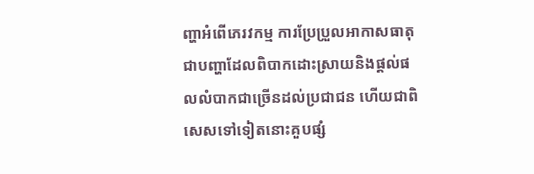ញ្ហាអំពើភេរវកម្ម ការប្រែប្រួលអាកាសធាតុជាបញ្ហាដែលពិបាកដោះស្រាយនិងផ្តល់ផលលំបាកជាច្រើនដល់ប្រជាជន ហើយជាពិសេសទៅទៀតនោះគួបផ្សំ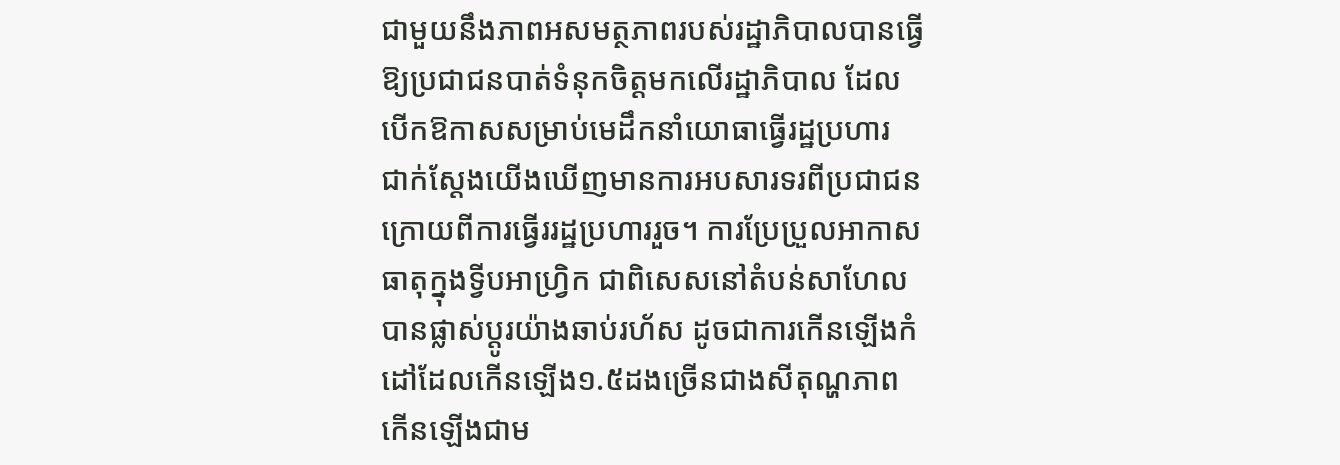ជាមួយនឹងភាពអសមត្ថភាពរបស់រដ្ឋាភិបាលបានធ្វើឱ្យប្រជាជនបាត់ទំនុកចិត្តមកលើរដ្ឋាភិបាល ដែលបើកឱកាសសម្រាប់មេដឹកនាំយោធាធ្វើរដ្ឋប្រហារ ជាក់ស្តែងយើងឃើញមានការអបសារទរពីប្រជាជនក្រោយពីការធ្វើររដ្ឋប្រហាររួច។ ការប្រែប្រួលអាកាសធាតុក្នុងទ្វីបអាហ្រ្វិក ជាពិសេសនៅតំបន់សាហែលបានផ្លាស់ប្តូរយ៉ាងឆាប់រហ័ស ដូចជាការកើនឡើងកំដៅដែលកើនឡើង១.៥ដងច្រើនជាងសីតុណ្ហភាពកើនឡើងជាម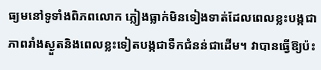ធ្យមនៅទូទាំងពិភពលោក ភ្លៀងធ្លាក់មិនទៀងទាត់ដែលពេលខ្លះបង្កជាភាពរាំងស្ងួតនិងពេលខ្លះទៀតបង្កជាទឺកជំនន់ជាដើម។ វាបានធ្វើឱ្យប៉ះ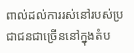ពាល់ដល់ការរស់នៅរបស់ប្រជាជនជាច្រើននៅក្នុងតំប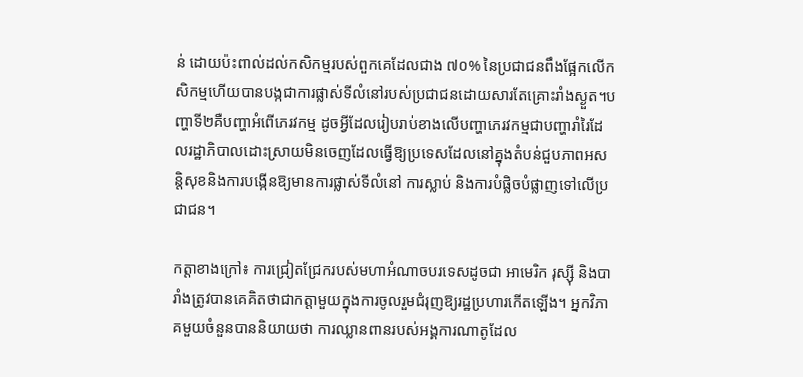ន់ ដោយប៉ះពាល់ដល់កសិកម្មរបស់ពួកគេដែលជាង ៧០% នៃប្រជាជនពឹងផ្អែកលើកសិកម្មហើយបានបង្កជាការផ្លាស់ទីលំនៅរបស់ប្រជាជនដោយសារតែគ្រោះរាំងស្ងួត។បញ្ហាទី២គឺបញ្ហាអំពើភេរវកម្ម ដូចអ្វីដែលរៀបរាប់ខាងលើបញ្ហាភេរវកម្មជាបញ្ហារាំរៃដែលរដ្ឋាភិបាលដោះស្រាយមិនចេញដែលធ្វើឱ្យប្រទេសដែលនៅគ្នុងតំបន់ជួបភាពអសន្តិសុខនិងការបង្កើនឱ្យមានការផ្លាស់ទីលំនៅ ការស្លាប់ និងការបំផ្លិចបំផ្លាញទៅលើប្រជាជន។

កត្តាខាងក្រៅ៖ ការជ្រៀតជ្រែករបស់មហាអំណាចបរទេសដូចជា អាមេរិក រុស្ស៊ី និងបារាំងត្រូវបានគេគិតថាជាកត្តាមួយក្នុងការចូលរួមជំរុញឱ្យរដ្ឋប្រហារកើតឡើង។ អ្នកវិភាគមួយចំនួនបាននិយាយថា ការឈ្លានពានរបស់អង្គការណាតូដែល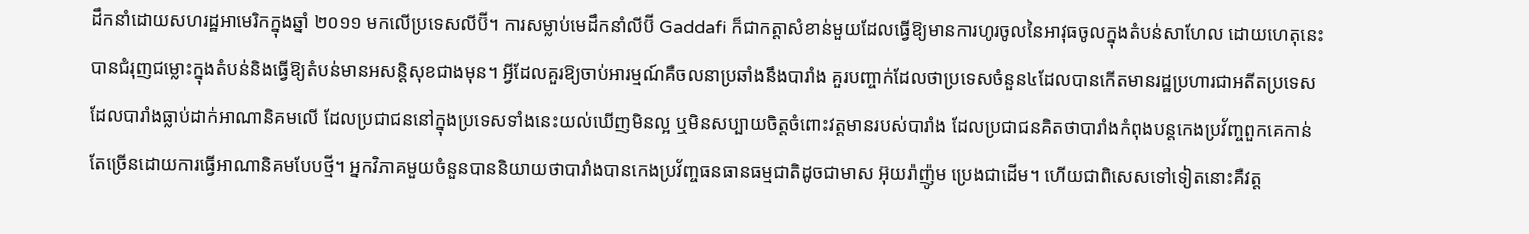ដឹកនាំដោយសហរដ្ឋអាមេរិកក្នុងឆ្នាំ ២០១១ មកលើប្រទេសលីប៊ី។ ការសម្លាប់មេដឹកនាំលីប៊ី Gaddafi ក៏ជាកត្តាសំខាន់មួយដែលធ្វើឱ្យមានការហូរចូលនៃអាវុធចូលក្នុងតំបន់សាហែល ដោយហេតុនេះបានជំរុញជម្លោះក្នុងតំបន់និងធ្វើឱ្យតំបន់មានអសន្តិសុខជាងមុន។ អ្វីដែលគួរឱ្យចាប់អារម្មណ៍គឺចលនាប្រឆាំងនឹងបារាំង គួរបញ្ចាក់ដែលថាប្រទេសចំនួន៤ដែលបានកើតមានរដ្ឋប្រហារជាអតីតប្រទេសដែលបារាំងធ្លាប់ដាក់អាណានិគមលើ ដែលប្រជាជននៅក្នុងប្រទេសទាំងនេះយល់ឃើញមិនល្អ ឬមិនសប្បាយចិត្តចំពោះវត្តមានរបស់បារាំង ដែលប្រជាជនគិតថាបារាំងកំពុងបន្តកេងប្រវ័ញ្ចពួកគេកាន់តែច្រើនដោយការធ្វើអាណានិគមបែបថ្មី។ អ្នកវិភាគមួយចំនួនបាននិយាយថាបារាំងបានកេងប្រវ័ញ្ចធនធានធម្មជាតិដូចជាមាស អ៊ុយរ៉ាញ៉ូម ប្រេងជាដើម។ ហើយជាពិសេសទៅទៀតនោះគឺវត្ត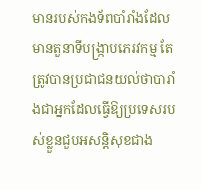មានរបស់កងទ័ពបាំរាំងដែលមានតួនាទីបង្រ្កាបភេរវកម្ម តែត្រូវបានប្រជាជនយល់ថាបារាំងជាអ្នកដែលធ្វើឱ្យប្រទេសរបស់ខ្លួនជួបអសន្តិសុខជាង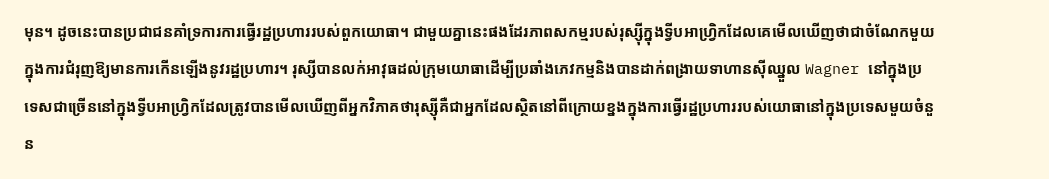មុន។ ដូចនេះបានប្រជាជនគាំទ្រការការធ្វើរដ្ឋប្រហាររបស់ពួកយោធា។ ជាមួយគ្នានេះផងដែរភាពសកម្មរបស់រុស្ស៊ីក្នុងទ្វីបអាហ្រ្វិកដែលគេមើលឃើញថាជាចំណែកមួយក្នុងការជំរុញឱ្យមានការកើនឡើងនូវរដ្ឋប្រហារ។ រុស្សីបានលក់អាវុធដល់ក្រុមយោធាដើម្បីប្រឆាំងភេវកម្មនិងបានដាក់ពង្រាយទាហានស៊ីឈ្នួល Wagner នៅក្នុងប្រទេសជាច្រើននៅក្នុងទ្វីបអាហ្រ្វិកដែលត្រូវបានមើលឃើញពីអ្នកវិភាគថារុស្ស៊ីគឺជាអ្នកដែលស្ថិតនៅពីក្រោយខ្នងក្នុងការធ្វើរដ្ឋប្រហាររបស់យោធានៅក្នុងប្រទេសមួយចំនួន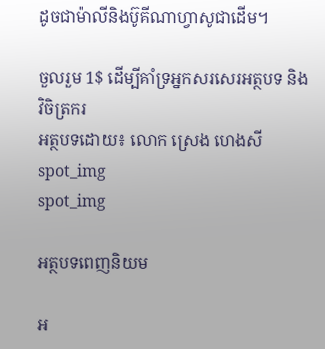ដូចជាម៉ាលីនិងប៊ូគីណាហ្វាសូជាដើម។

ចួលរួម 1$ ដើម្បីគាំទ្រអ្នកសរសេរអត្ថបទ និង វិចិត្រករ
អត្ថបទដោយ៖ លោក ស្រេង ហេងសី
spot_img
spot_img

អត្ថបទពេញនិយម

អ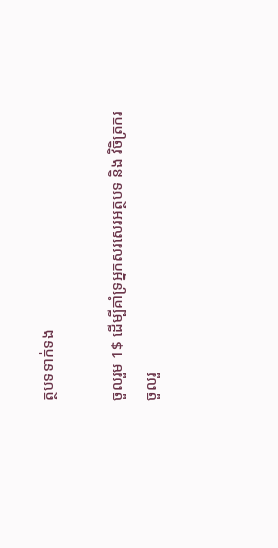ត្ថបទទាក់ទង

ចួលរួម 1$ ដើម្បីគាំទ្រអ្នកសរសេរអត្ថបទ និង វិចិត្រករ
ចួលរួ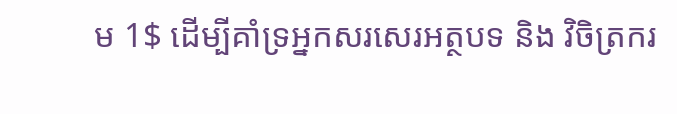ម 1$ ដើម្បីគាំទ្រអ្នកសរសេរអត្ថបទ និង វិចិត្រករ